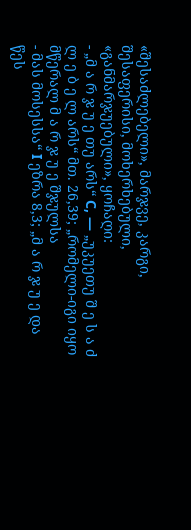«შესაძლებელი», მარჯვე, კარგი, შესაფერისი, მოხერხებული, «განმარჯუებული», ყოჩაღი:
- „მ ა რ ჯ უ ე თუ არს“ C, — „უკუეთუ შ ე ს ა ძ ლ ე ბ ე ლ არს“ მთ. 26,39; „რომელი-იგი იყო მწერალ მ ა რ ჯ უ ე შჯულსა
- მას მოსესსა“ I ეზრა 8,3; „მ ა რ ჯ უ ე და წეს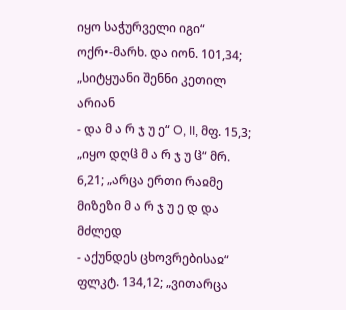იყო საჭურველი იგი“ ოქრ•-მარხ. და იონ. 101,34; „სიტყუანი შენნი კეთილ არიან
- და მ ა რ ჯ უ ე“ O, II, მფ. 15,3; „იყო დღჱ მ ა რ ჯ უ ჱ“ მრ. 6,21; „არცა ერთი რაჲმე მიზეზი მ ა რ ჯ უ ე დ და მძლედ
- აქუნდეს ცხოვრებისაჲ“ ფლკტ. 134,12; „ვითარცა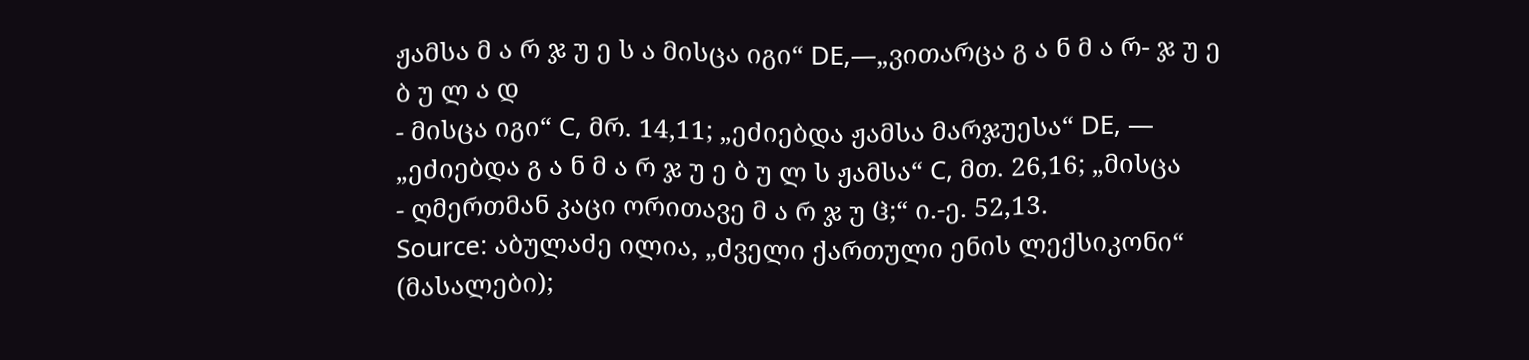ჟამსა მ ა რ ჯ უ ე ს ა მისცა იგი“ DE,—„ვითარცა გ ა ნ მ ა რ- ჯ უ ე ბ უ ლ ა დ
- მისცა იგი“ C, მრ. 14,11; „ეძიებდა ჟამსა მარჯუესა“ DE, — „ეძიებდა გ ა ნ მ ა რ ჯ უ ე ბ უ ლ ს ჟამსა“ C, მთ. 26,16; „მისცა
- ღმერთმან კაცი ორითავე მ ა რ ჯ უ ჱ;“ ი.-ე. 52,13.
Source: აბულაძე ილია, „ძველი ქართული ენის ლექსიკონი“ (მასალები);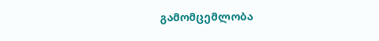გამომცემლობა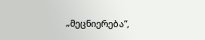„მეცნიერება“,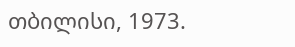თბილისი, 1973.